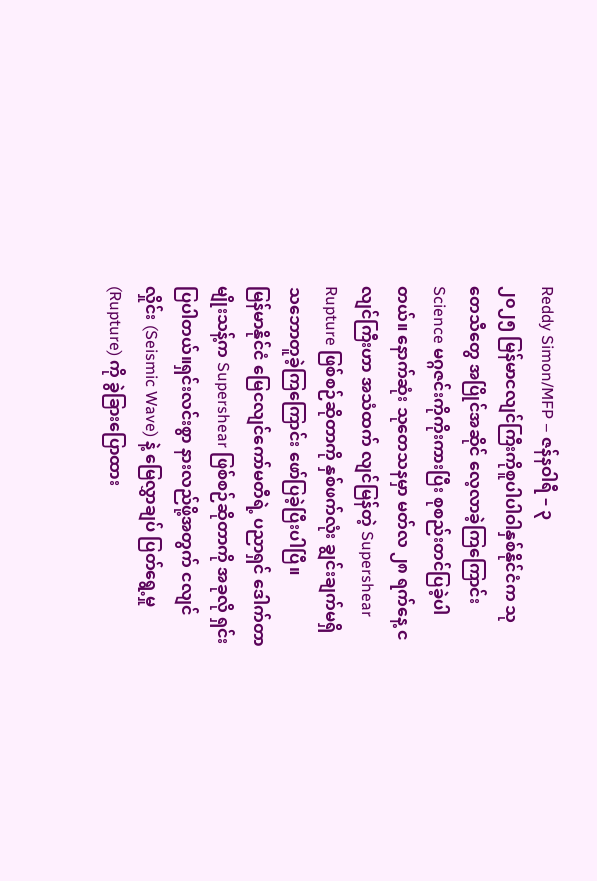Reddy Simon/MFP – ဇန်နဝါရီ – ၃
၂၀၂၅ မြန်မာငလျင်ကြီးကိုစူပါပါဝါနှစ်နိုင်ငံက သုတေသီတွေ အပြိုင်အဆိုင် လေ့လာခဲ့ကြကြောင်း Science မဂ္ဂဇင်းကိုကိုးကားပြီး စုစည်းတင်ပြခဲ့ပါတယ်။ နောက်ဆုံး သုတေသနမှာ မတ်လ ၂၈ ရက်နေ့ ငလျင်ကြီးဟာ အသံထက် လျင်မြန်တဲ့ Supershear Rupture ဖြစ်စဉ်ဆိုတာကို နှစ်ဖက်လုံး ချွင်းချက်မရှိ သဘောတူခဲ့ကြကြောင်း ဖော်ပြခဲ့ပြီးပါပြီ။
မြန်မာနိုင်ငံ မြေငလျင်ကော်မတီရဲ့ ပညာရှင် ဒေါက်တာမျိုးသန့်က Supershear ဖြစ်စဉ်ဆိုတာကို အခုလို ရှင်းပြပါတယ်။ရှင်းလင်းစွာ နားလည်ဖို့အတွက် ငလျင်လှိုင်း (Seismic Wave) နဲ့ မြေလွှာချပ် ပြတ်ရွေ့မှု (Rupture) ကို ခွဲခြားပြောထား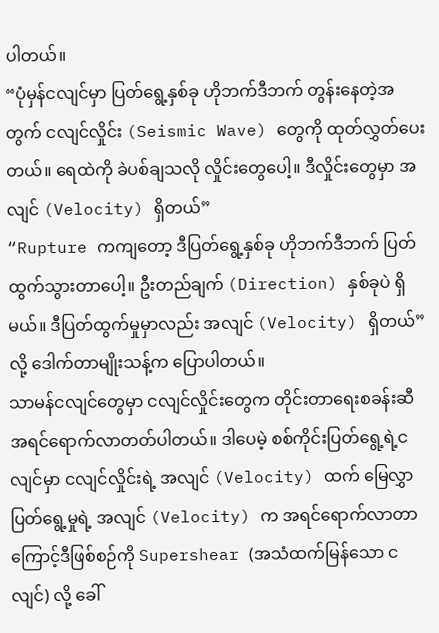ပါတယ်။
“ပုံမှန်ငလျင်မှာ ပြတ်ရွေ့နှစ်ခု ဟိုဘက်ဒီဘက် တွန်းနေတဲ့အတွက် ငလျင်လှိုင်း (Seismic Wave) တွေကို ထုတ်လွှတ်ပေးတယ်။ ရေထဲကို ခဲပစ်ချသလို လှိုင်းတွေပေါ့။ ဒီလှိုင်းတွေမှာ အလျင် (Velocity) ရှိတယ်”
“Rupture ကကျတော့ ဒီပြတ်ရွေ့နှစ်ခု ဟိုဘက်ဒီဘက် ပြတ်ထွက်သွားတာပေါ့။ ဦးတည်ချက် (Direction) နှစ်ခုပဲ ရှိမယ်။ ဒီပြတ်ထွက်မှုမှာလည်း အလျင် (Velocity) ရှိတယ်” လို့ ဒေါက်တာမျိုးသန့်က ပြောပါတယ်။
သာမန်ငလျင်တွေမှာ ငလျင်လှိုင်းတွေက တိုင်းတာရေးစခန်းဆီ အရင်ရောက်လာတတ်ပါတယ်။ ဒါပေမဲ့ စစ်ကိုင်းပြတ်ရွေ့ရဲ့ငလျင်မှာ ငလျင်လှိုင်းရဲ့ အလျင် (Velocity) ထက် မြေလွှာပြတ်ရွေ့မှုရဲ့ အလျင် (Velocity) က အရင်ရောက်လာတာကြောင့်ဒီဖြစ်စဉ်ကို Supershear (အသံထက်မြန်သော ငလျင်) လို့ ခေါ်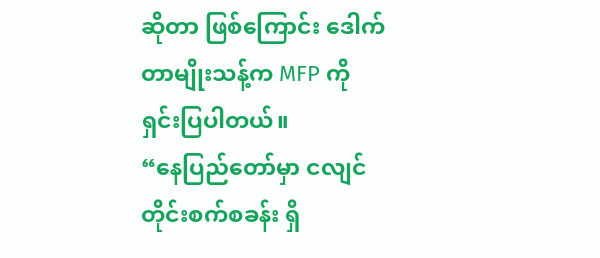ဆိုတာ ဖြစ်ကြောင်း ဒေါက်တာမျိုးသန့်က MFP ကို ရှင်းပြပါတယ်။
“နေပြည်တော်မှာ ငလျင်တိုင်းစက်စခန်း ရှိ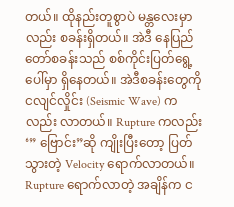တယ်။ ထိုနည်းတူစွာပဲ မန္တလေးမှာလည်း စခန်းရှိတယ်။ အဲဒီ နေပြည်တော်စခန်းသည် စစ်ကိုင်းပြတ်ရွေ့ပေါ်မှာ ရှိနေတယ်။ အဲဒီစခန်းတွေကို ငလျင်လှိုင်း (Seismic Wave) ကလည်း လာတယ်။ Rupture ကလည်း ‘” ဗြောင်း”ဆို ကျိုးပြီးတော့ ပြတ်သွားတဲ့ Velocity ရောက်လာတယ်။ Rupture ရောက်လာတဲ့ အချိန်က င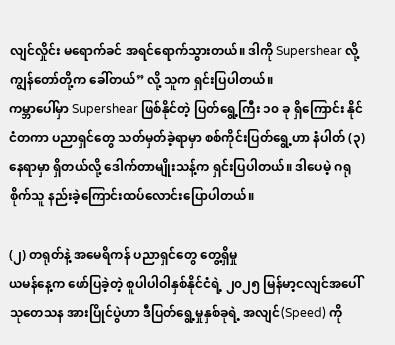လျင်လှိုင်း မရောက်ခင် အရင်ရောက်သွားတယ်။ ဒါကို Supershear လို့ ကျွန်တော်တို့က ခေါ်တယ်” လို့ သူက ရှင်းပြပါတယ်။
ကမ္ဘာပေါ်မှာ Supershear ဖြစ်နိုင်တဲ့ ပြတ်ရွေ့ကြီး ၁၀ ခု ရှိကြောင်း နိုင်ငံတကာ ပညာရှင်တွေ သတ်မှတ်ခဲ့ရာမှာ စစ်ကိုင်းပြတ်ရွေ့ဟာ နံပါတ် (၃) နေရာမှာ ရှိတယ်လို့ ဒေါက်တာမျိုးသန့်က ရှင်းပြပါတယ်။ ဒါပေမဲ့ ဂရုစိုက်သူ နည်းခဲ့ကြောင်းထပ်လောင်းပြောပါတယ်။

(၂) တရုတ်နဲ့ အမေရိကန် ပညာရှင်တွေ တွေ့ရှိမှု
ယမန်နေ့က ဖော်ပြခဲ့တဲ့ စူပါပါဝါနှစ်နိုင်ငံရဲ့ ၂၀၂၅ မြန်မာ့ငလျင်အပေါ် သုတေသန အားပြိုင်ပွဲဟာ ဒီပြတ်ရွေ့မှုနှစ်ခုရဲ့ အလျင်(Speed) ကို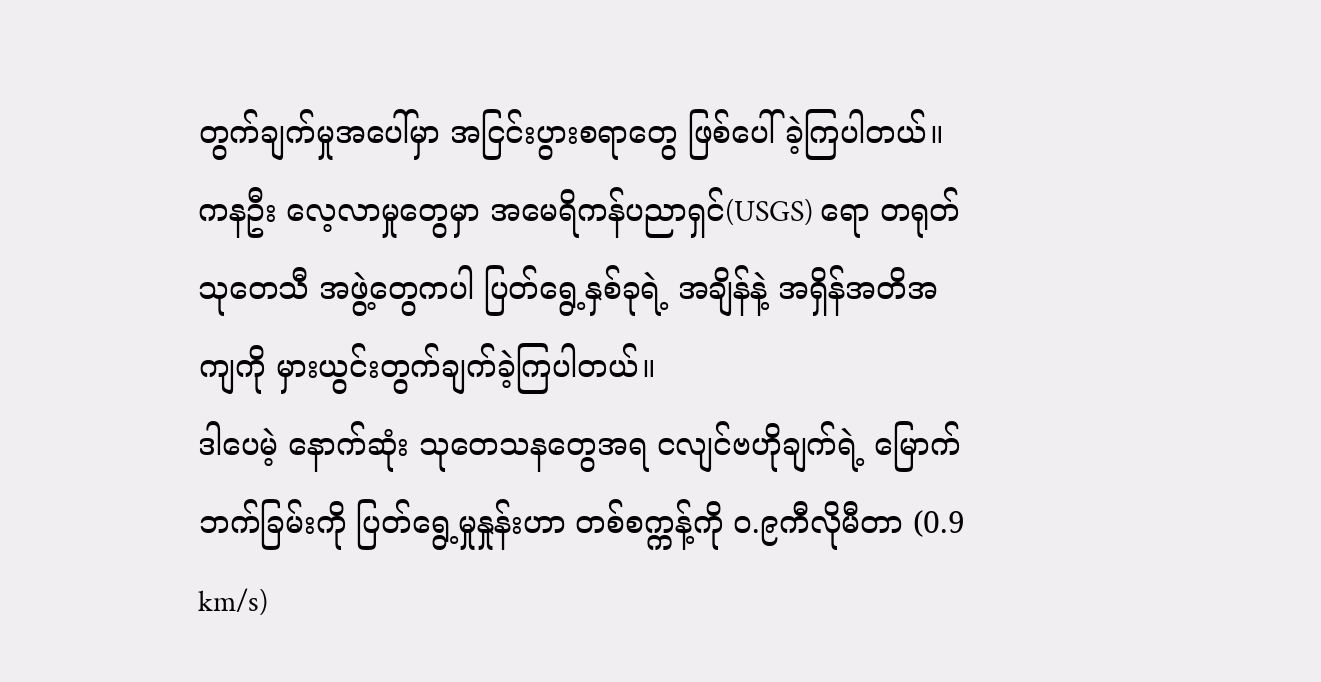တွက်ချက်မှုအပေါ်မှာ အငြင်းပွားစရာတွေ ဖြစ်ပေါ်ခဲ့ကြပါတယ်။ ကနဦး လေ့လာမှုတွေမှာ အမေရိကန်ပညာရှင်(USGS) ရော တရုတ်သုတေသီ အဖွဲ့တွေကပါ ပြတ်ရွေ့နှစ်ခုရဲ့ အချိန်နဲ့ အရှိန်အတိအကျကို မှားယွင်းတွက်ချက်ခဲ့ကြပါတယ်။
ဒါပေမဲ့ နောက်ဆုံး သုတေသနတွေအရ ငလျင်ဗဟိုချက်ရဲ့ မြောက်ဘက်ခြမ်းကို ပြတ်ရွေ့မှုနှုန်းဟာ တစ်စက္ကန့်ကို ၀.၉ကီလိုမီတာ (0.9 km/s)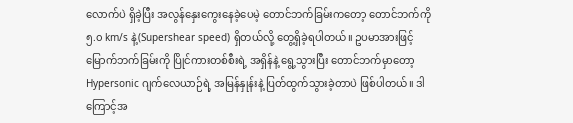လောက်ပဲ ရှိခဲ့ပြီး အလွန်နှေးကွေးနေခဲ့ပေမဲ့ တောင်ဘက်ခြမ်းကတော့ တောင်ဘက်ကို ၅.၀ km/s နဲ့(Supershear speed) ရှိတယ်လို့ တွေ့ရှိခဲ့ရပါတယ်။ ဥပမာအားဖြင့် မြောက်ဘက်ခြမ်းကို ပြိုင်ကားတစ်စီးရဲ့ အရှိန်နဲ့ ရွေ့သွားပြီး တောင်ဘက်မှာတော့ Hypersonic ဂျက်လေယာဉ်ရဲ့ အမြန်နှုန်းနဲ့ ပြတ်ထွက်သွားခဲ့တာပဲ ဖြစ်ပါတယ်။ ဒါကြောင့်အ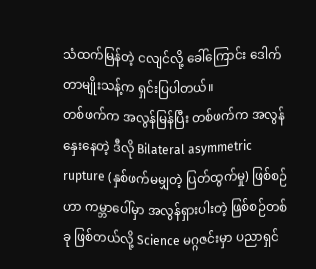သံထက်မြန်တဲ့ ငလျင်လို့ ခေါ်ကြောင်း ဒေါက်တာမျိုးသန့်က ရှင်းပြပါတယ်။
တစ်ဖက်က အလွန်မြန်ပြီး တစ်ဖက်က အလွန်နှေးနေတဲ့ ဒီလို Bilateral asymmetric rupture (နှစ်ဖက်မမျှတဲ့ ပြတ်ထွက်မှု) ဖြစ်စဉ်ဟာ ကမ္ဘာပေါ်မှာ အလွန်ရှားပါးတဲ့ ဖြစ်စဉ်တစ်ခု ဖြစ်တယ်လို့ Science မဂ္ဂဇင်းမှာ ပညာရှင်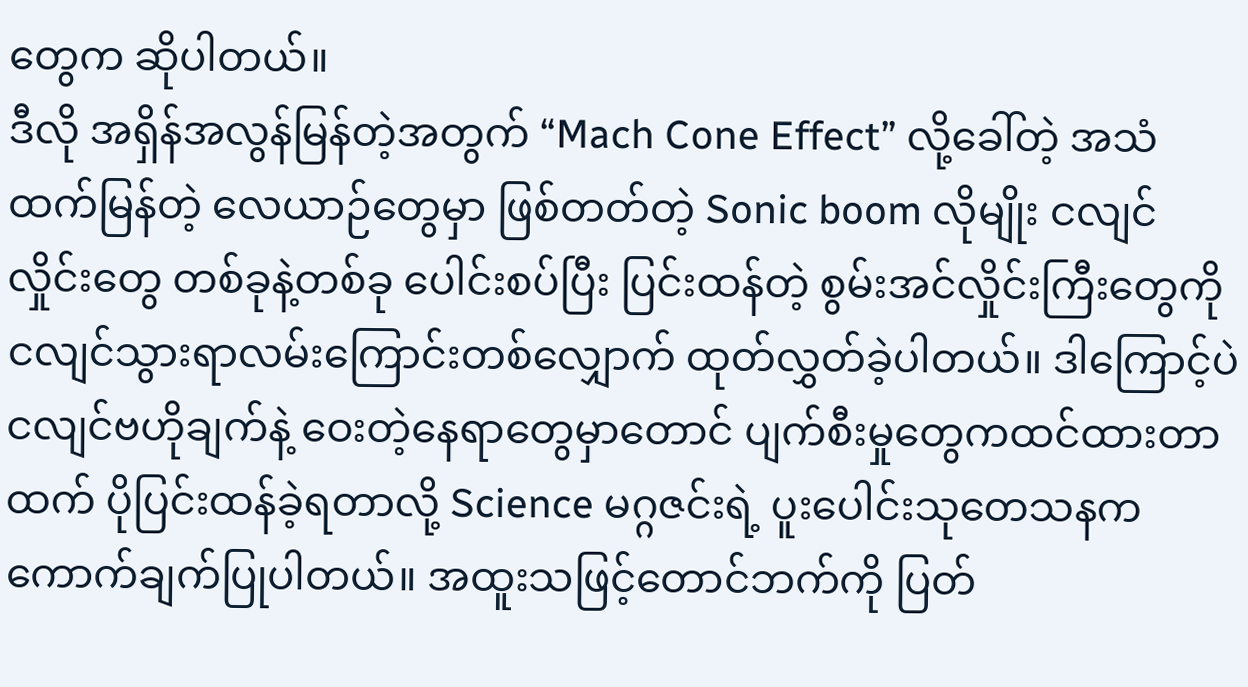တွေက ဆိုပါတယ်။
ဒီလို အရှိန်အလွန်မြန်တဲ့အတွက် “Mach Cone Effect” လို့ခေါ်တဲ့ အသံထက်မြန်တဲ့ လေယာဉ်တွေမှာ ဖြစ်တတ်တဲ့ Sonic boom လိုမျိုး ငလျင်လှိုင်းတွေ တစ်ခုနဲ့တစ်ခု ပေါင်းစပ်ပြီး ပြင်းထန်တဲ့ စွမ်းအင်လှိုင်းကြီးတွေကို ငလျင်သွားရာလမ်းကြောင်းတစ်လျှောက် ထုတ်လွှတ်ခဲ့ပါတယ်။ ဒါကြောင့်ပဲ ငလျင်ဗဟိုချက်နဲ့ ဝေးတဲ့နေရာတွေမှာတောင် ပျက်စီးမှုတွေကထင်ထားတာထက် ပိုပြင်းထန်ခဲ့ရတာလို့ Science မဂ္ဂဇင်းရဲ့ ပူးပေါင်းသုတေသနက ကောက်ချက်ပြုပါတယ်။ အထူးသဖြင့်တောင်ဘက်ကို ပြတ်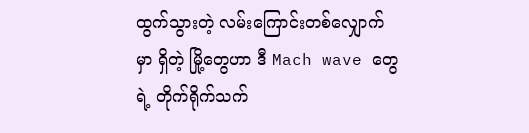ထွက်သွားတဲ့ လမ်းကြောင်းတစ်လျှောက်မှာ ရှိတဲ့ မြို့တွေဟာ ဒီ Mach wave တွေရဲ့ တိုက်ရိုက်သက်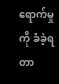ရောက်မှုကို ခံခဲ့ရတာ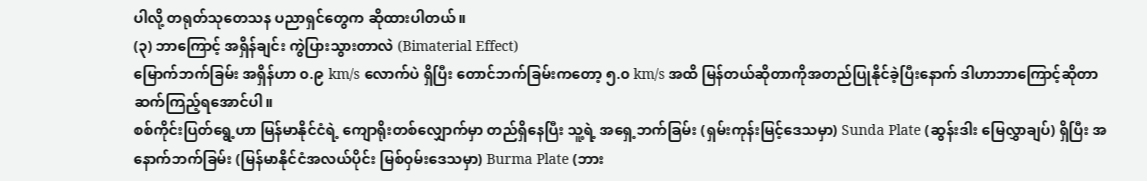ပါလို့ တရုတ်သုတေသန ပညာရှင်တွေက ဆိုထားပါတယ်။
(၃) ဘာကြောင့် အရှိန်ချင်း ကွဲပြားသွားတာလဲ (Bimaterial Effect)
မြောက်ဘက်ခြမ်း အရှိန်ဟာ ၀.၉ km/s လောက်ပဲ ရှိပြီး တောင်ဘက်ခြမ်းကတော့ ၅.၀ km/s အထိ မြန်တယ်ဆိုတာကိုအတည်ပြုနိုင်ခဲ့ပြီးနောက် ဒါဟာဘာကြောင့်ဆိုတာ ဆက်ကြည့်ရအောင်ပါ။
စစ်ကိုင်းပြတ်ရွေ့ဟာ မြန်မာနိုင်ငံရဲ့ ကျောရိုးတစ်လျှောက်မှာ တည်ရှိနေပြီး သူ့ရဲ့ အရှေ့ဘက်ခြမ်း (ရှမ်းကုန်းမြင့်ဒေသမှာ) Sunda Plate (ဆွန်းဒါး မြေလွှာချပ်) ရှိပြီး အနောက်ဘက်ခြမ်း (မြန်မာနိုင်ငံအလယ်ပိုင်း မြစ်ဝှမ်းဒေသမှာ) Burma Plate (ဘား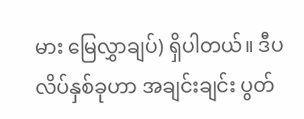မား မြေလွှာချပ်) ရှိပါတယ်။ ဒီပလိပ်နှစ်ခုဟာ အချင်းချင်း ပွတ်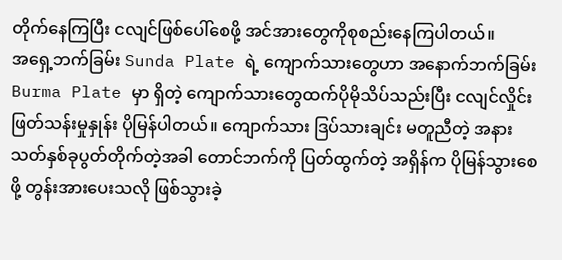တိုက်နေကြပြီး ငလျင်ဖြစ်ပေါ်စေဖို့ အင်အားတွေကိုစုစည်းနေကြပါတယ်။
အရှေ့ဘက်ခြမ်း Sunda Plate ရဲ့ ကျောက်သားတွေဟာ အနောက်ဘက်ခြမ်း Burma Plate မှာ ရှိတဲ့ ကျောက်သားတွေထက်ပိုမိုသိပ်သည်းပြီး ငလျင်လှိုင်း ဖြတ်သန်းမှုနှုန်း ပိုမြန်ပါတယ်။ ကျောက်သား ဒြပ်သားချင်း မတူညီတဲ့ အနားသတ်နှစ်ခုပွတ်တိုက်တဲ့အခါ တောင်ဘက်ကို ပြတ်ထွက်တဲ့ အရှိန်က ပိုမြန်သွားစေဖို့ တွန်းအားပေးသလို ဖြစ်သွားခဲ့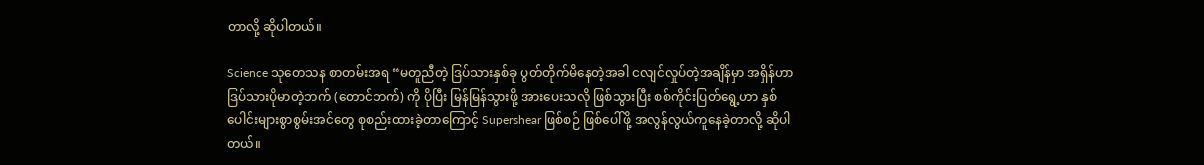တာလို့ ဆိုပါတယ်။

Science သုတေသန စာတမ်းအရ “မတူညီတဲ့ ဒြပ်သားနှစ်ခု ပွတ်တိုက်မိနေတဲ့အခါ ငလျင်လှုပ်တဲ့အချိန်မှာ အရှိန်ဟာ ဒြပ်သားပိုမာတဲ့ဘက် (တောင်ဘက်) ကို ပိုပြီး မြန်မြန်သွားဖို့ အားပေးသလို ဖြစ်သွားပြီး စစ်ကိုင်းပြတ်ရွေ့ဟာ နှစ်ပေါင်းများစွာစွမ်းအင်တွေ စုစည်းထားခဲ့တာကြောင့် Supershear ဖြစ်စဉ် ဖြစ်ပေါ်ဖို့ အလွန်လွယ်ကူနေခဲ့တာလို့ ဆိုပါတယ်။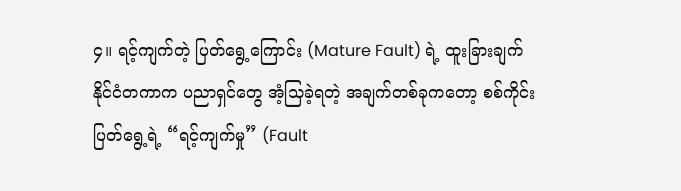၄။ ရင့်ကျက်တဲ့ ပြတ်ရွေ့ကြောင်း (Mature Fault) ရဲ့ ထူးခြားချက်
နိုင်ငံတကာက ပညာရှင်တွေ အံ့သြခဲ့ရတဲ့ အချက်တစ်ခုကတော့ စစ်ကိုင်းပြတ်ရွေ့ရဲ့ “ရင့်ကျက်မှု” (Fault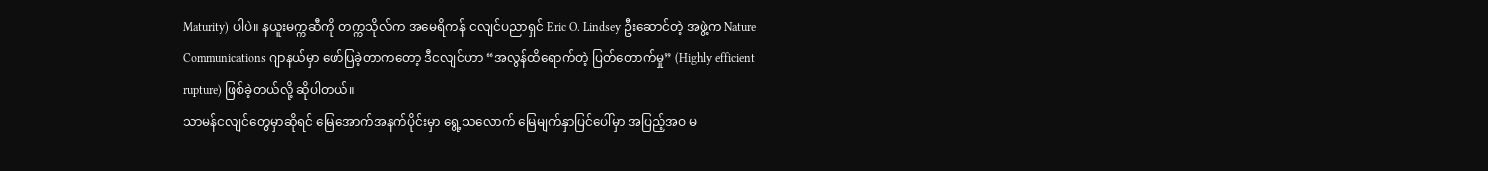Maturity) ပါပဲ။ နယူးမက္ကဆီကို တက္ကသိုလ်က အမေရိကန် ငလျင်ပညာရှင် Eric O. Lindsey ဦးဆောင်တဲ့ အဖွဲ့က Nature Communications ဂျာနယ်မှာ ဖော်ပြခဲ့တာကတော့ ဒီငလျင်ဟာ “အလွန်ထိရောက်တဲ့ ပြတ်တောက်မှု” (Highly efficient rupture) ဖြစ်ခဲ့တယ်လို့ ဆိုပါတယ်။
သာမန်ငလျင်တွေမှာဆိုရင် မြေအောက်အနက်ပိုင်းမှာ ရွေ့သလောက် မြေမျက်နှာပြင်ပေါ်မှာ အပြည့်အဝ မ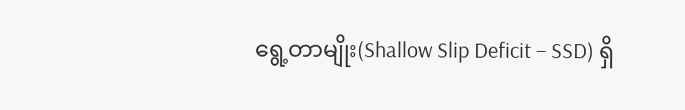ရွေ့တာမျိုး(Shallow Slip Deficit – SSD) ရှိ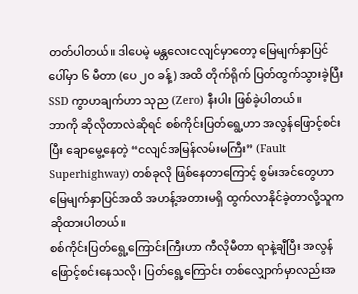တတ်ပါတယ်။ ဒါပေမဲ့ မန္တလေးငလျင်မှာတော့ မြေမျက်နှာပြင်ပေါ်မှာ ၆ မီတာ (ပေ ၂၀ ခန့်) အထိ တိုက်ရိုက် ပြတ်ထွက်သွားခဲ့ပြီး SSD ကွာဟချက်ဟာ သုည (Zero) နီးပါး ဖြစ်ခဲ့ပါတယ်။
ဘာကို ဆိုလိုတာလဲဆိုရင် စစ်ကိုင်းပြတ်ရွေ့ဟာ အလွန်ဖြောင့်စင်းပြီး ချောမွေ့နေတဲ့ “ငလျင်အမြန်လမ်းမကြီး” (Fault Superhighway) တစ်ခုလို ဖြစ်နေတာကြောင့် စွမ်းအင်တွေဟာ မြေမျက်နှာပြင်အထိ အဟန့်အတားမရှိ ထွက်လာနိုင်ခဲ့တာလို့သူက ဆိုထားပါတယ်။
စစ်ကိုင်းပြတ်ရွေ့ကြောင်းကြီးဟာ ကီလိုမီတာ ရာနဲ့ချီပြီး အလွန်ဖြောင့်စင်းနေသလို၊ ပြတ်ရွေ့ကြောင်း တစ်လျှောက်မှာလည်းအ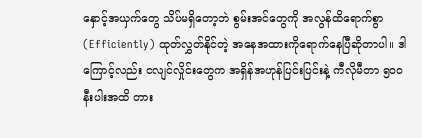နှောင့်အယှက်တွေ သိပ်မရှိတော့ဘဲ စွမ်းအင်တွေကို အလွန်ထိရောက်စွာ (Efficiently) ထုတ်လွှတ်နိုင်တဲ့ အနေအထားကိုရောက်နေပြီဆိုတာပါ။ ဒါကြောင့်လည်း ငလျင်လှိုင်းတွေက အရှိန်အဟုန်ပြင်းပြင်းနဲ့ ကီလိုမီတာ ၅၀၀ နီးပါးအထိ တား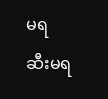မရ ဆီးမရ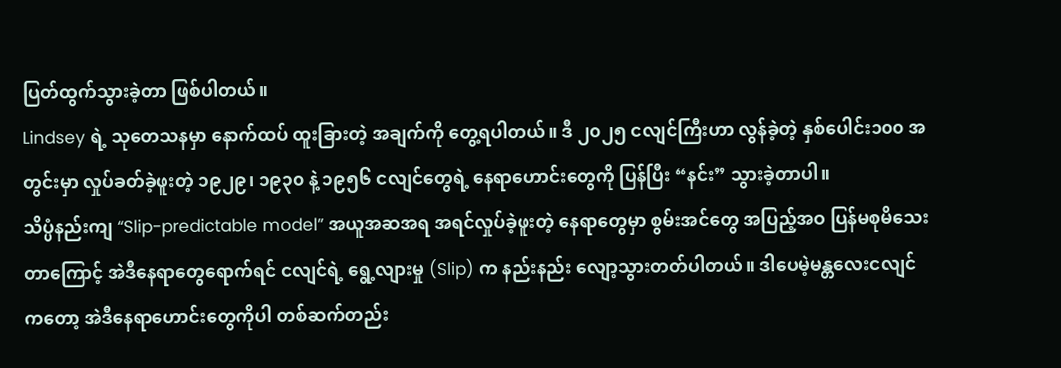ပြတ်ထွက်သွားခဲ့တာ ဖြစ်ပါတယ်။
Lindsey ရဲ့ သုတေသနမှာ နောက်ထပ် ထူးခြားတဲ့ အချက်ကို တွေ့ရပါတယ်။ ဒီ ၂၀၂၅ ငလျင်ကြီးဟာ လွန်ခဲ့တဲ့ နှစ်ပေါင်း၁၀၀ အတွင်းမှာ လှုပ်ခတ်ခဲ့ဖူးတဲ့ ၁၉၂၉၊ ၁၉၃၀ နဲ့ ၁၉၅၆ ငလျင်တွေရဲ့ နေရာဟောင်းတွေကို ပြန်ပြီး “နင်း” သွားခဲ့တာပါ။
သိပ္ပံနည်းကျ “Slip-predictable model” အယူအဆအရ အရင်လှုပ်ခဲ့ဖူးတဲ့ နေရာတွေမှာ စွမ်းအင်တွေ အပြည့်အဝ ပြန်မစုမိသေးတာကြောင့် အဲဒီနေရာတွေရောက်ရင် ငလျင်ရဲ့ ရွေ့လျားမှု (Slip) က နည်းနည်း လျော့သွားတတ်ပါတယ်။ ဒါပေမဲ့မန္တလေးငလျင်ကတော့ အဲဒီနေရာဟောင်းတွေကိုပါ တစ်ဆက်တည်း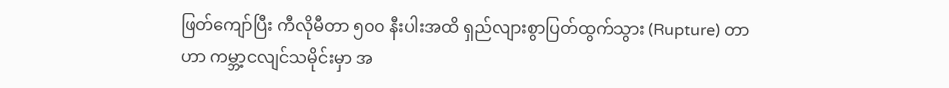ဖြတ်ကျော်ပြီး ကီလိုမီတာ ၅၀၀ နီးပါးအထိ ရှည်လျားစွာပြတ်ထွက်သွား (Rupture) တာဟာ ကမ္ဘာ့ငလျင်သမိုင်းမှာ အ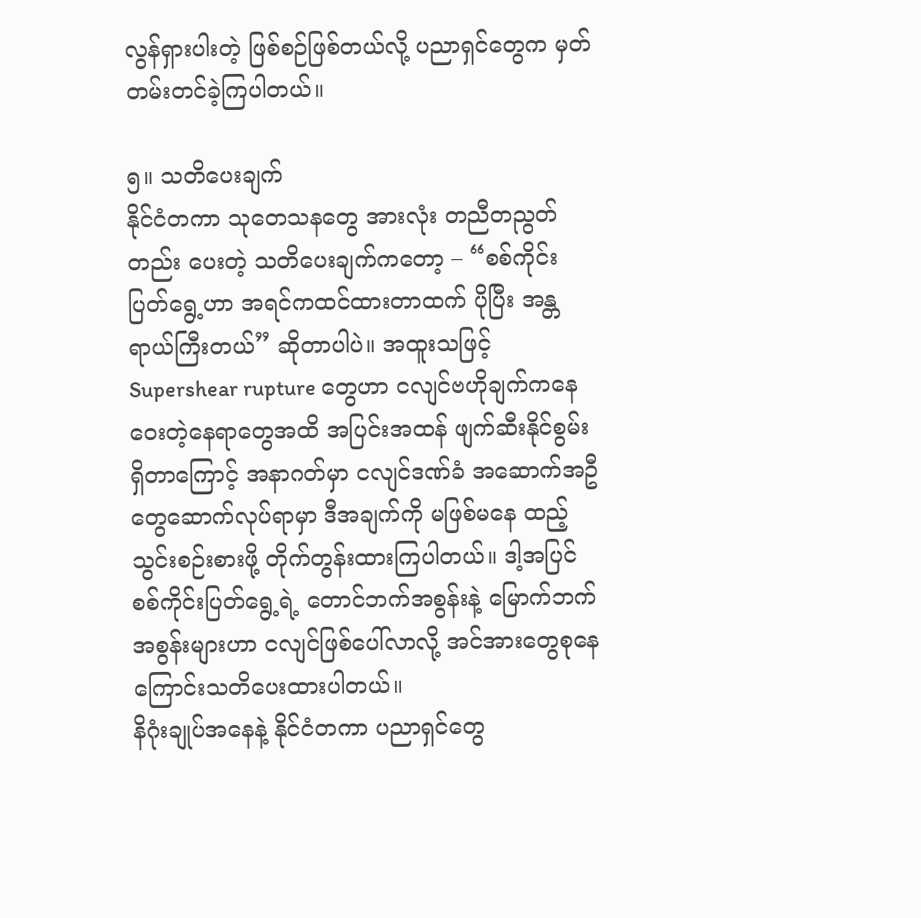လွန်ရှားပါးတဲ့ ဖြစ်စဉ်ဖြစ်တယ်လို့ ပညာရှင်တွေက မှတ်တမ်းတင်ခဲ့ကြပါတယ်။

၅။ သတိပေးချက်
နိုင်ငံတကာ သုတေသနတွေ အားလုံး တညီတညွတ်တည်း ပေးတဲ့ သတိပေးချက်ကတော့ – “စစ်ကိုင်းပြတ်ရွေ့ဟာ အရင်ကထင်ထားတာထက် ပိုပြီး အန္တရာယ်ကြီးတယ်” ဆိုတာပါပဲ။ အထူးသဖြင့် Supershear rupture တွေဟာ ငလျင်ဗဟိုချက်ကနေဝေးတဲ့နေရာတွေအထိ အပြင်းအထန် ဖျက်ဆီးနိုင်စွမ်း ရှိတာကြောင့် အနာဂတ်မှာ ငလျင်ဒဏ်ခံ အဆောက်အဦတွေဆောက်လုပ်ရာမှာ ဒီအချက်ကို မဖြစ်မနေ ထည့်သွင်းစဉ်းစားဖို့ တိုက်တွန်းထားကြပါတယ်။ ဒါ့အပြင် စစ်ကိုင်းပြတ်ရွေ့ရဲ့ တောင်ဘက်အစွန်းနဲ့ မြောက်ဘက်အစွန်းများဟာ ငလျင်ဖြစ်ပေါ်လာလို့ အင်အားတွေစုနေကြောင်းသတိပေးထားပါတယ်။
နိဂုံးချုပ်အနေနဲ့ နိုင်ငံတကာ ပညာရှင်တွေ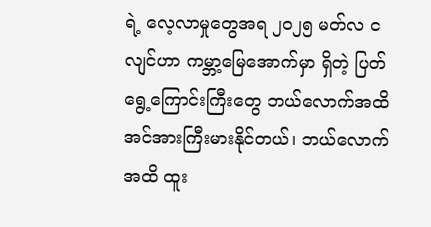ရဲ့ လေ့လာမှုတွေအရ ၂၀၂၅ မတ်လ ငလျင်ဟာ ကမ္ဘာ့မြေအောက်မှာ ရှိတဲ့ ပြတ်ရွေ့ကြောင်းကြီးတွေ ဘယ်လောက်အထိ အင်အားကြီးမားနိုင်တယ်၊ ဘယ်လောက်အထိ ထူး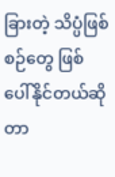ခြားတဲ့ သိပ္ပံဖြစ်စဉ်တွေ ဖြစ်ပေါ်နိုင်တယ်ဆိုတာ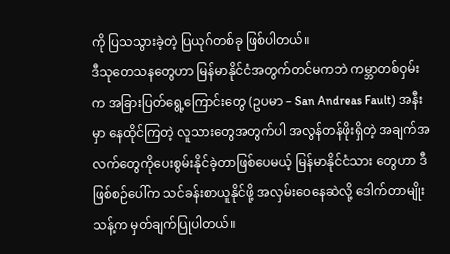ကို ပြသသွားခဲ့တဲ့ ပြယုဂ်တစ်ခု ဖြစ်ပါတယ်။
ဒီသုတေသနတွေဟာ မြန်မာနိုင်ငံအတွက်တင်မကဘဲ ကမ္ဘာတစ်ဝှမ်းက အခြားပြတ်ရွေ့ကြောင်းတွေ (ဥပမာ – San Andreas Fault) အနီးမှာ နေထိုင်ကြတဲ့ လူသားတွေအတွက်ပါ အလွန်တန်ဖိုးရှိတဲ့ အချက်အလက်တွေကိုပေးစွမ်းနိုင်ခဲ့တာဖြစ်ပေမယ့် မြန်မာနိုင်ငံသား တွေဟာ ဒီဖြစ်စဉ်ပေါ်က သင်ခန်းစာယူနိုင်ဖို့ အလှမ်းဝေနေဆဲလို့ ဒေါက်တာမျိုးသန့်က မှတ်ချက်ပြုပါတယ်။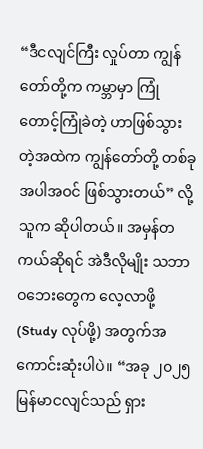“ဒီငလျင်ကြီး လှုပ်တာ ကျွန်တော်တို့က ကမ္ဘာမှာ ကြုံတောင့်ကြုံခဲတဲ့ ဟာဖြစ်သွားတဲ့အထဲက ကျွန်တော်တို့ တစ်ခုအပါအဝင် ဖြစ်သွားတယ်” လို့ သူက ဆိုပါတယ်။ အမှန်တကယ်ဆိုရင် အဲဒီလိုမျိုး သဘာဝဘေးတွေက လေ့လာဖို့ (Study လုပ်ဖို့) အတွက်အကောင်းဆုံးပါပဲ။ “အခု ၂၀၂၅ မြန်မာငလျင်သည် ရှား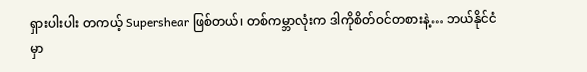ရှားပါးပါး တကယ့် Supershear ဖြစ်တယ်၊ တစ်ကမ္ဘာလုံးက ဒါကိုစိတ်ဝင်တစားနဲ့… ဘယ်နိုင်ငံမှာ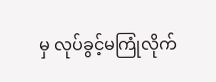မှ လုပ်ခွင့်မကြုံလိုက်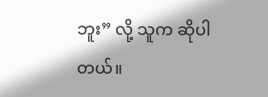ဘူး” လို့ သူက ဆိုပါတယ်။